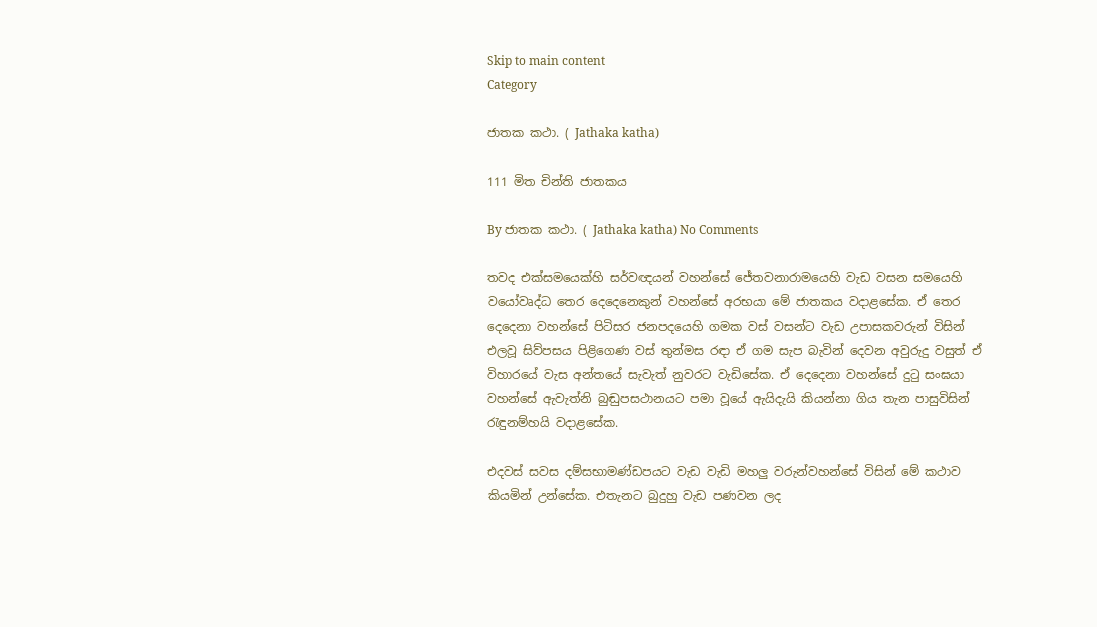Skip to main content
Category

ජාතක කථා. ( Jathaka katha)

111 මිත චින්ති ජාතකය

By ජාතක කථා. ( Jathaka katha) No Comments

තවද එක්සමයෙක්හි සර්වඥයන් වහන්සේ ජේතවනාරාමයෙහි වැඩ වසන සමයෙහි වයෝවෘද්ධ තෙර දෙදෙනෙකුන් වහන්සේ අරභයා මේ ජාතකය වදාළසේක. ඒ තෙර දෙදෙනා වහන්සේ පිටිසර ජනපදයෙහි ගමක වස් වසන්ට වැඩ උපාසකවරුන් විසින් එලවූ සිව්පසය පිළිගෙණ වස් තුන්මස රඳා ඒ ගම සැප බැවින් දෙවන අවුරුදු වසුත් ඒ විහාරයේ වැස අන්තයේ සැවැත් නුවරට වැඩිසේක. ඒ දෙදෙනා වහන්සේ දුටු සංඝයා වහන්සේ ඇවැත්නි බුඬුපසථානයට පමා වූයේ ඇයිදැයි කියන්නා ගිය තැන පාසුවිසින් රැඳුනම්හයි වදාළසේක.

එදවස් සවස දම්සභාමණ්ඩපයට වැඩ වැඩි මහලු වරුන්වහන්සේ විසින් මේ කථාව කියමින් උන්සේක. එතැනට බුදුහු වැඩ පණවන ලද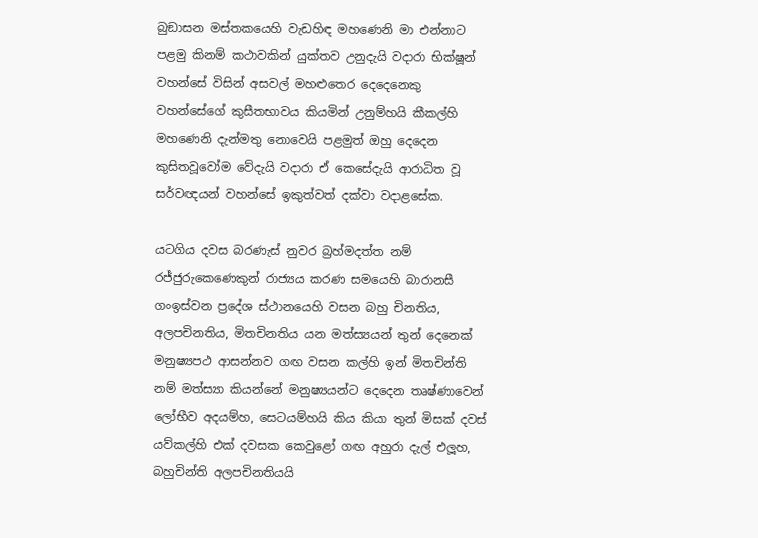බුඞාසන මස්තකයෙහි වැඩහිඳ මහණෙනි මා එන්නාට පළමු කිනම් කථාවකින් යුක්තව උනුදැයි වදාරා භික්ෂූන් වහන්සේ විසින් අසවල් මහළුතෙර දෙදෙනෙකු වහන්සේගේ කුසීතභාවය කියමින් උනුම්හයි කීකල්හි මහණෙනි දැන්මතු නොවෙයි පළමුත් ඔහු දෙදෙන කුසිතවූවෝම වේදැයි වදාරා ඒ කෙසේදැයි ආරාධිත වූ සර්වඥයන් වහන්සේ ඉකුත්වත් දක්වා වදාළසේක.

යටගිය දවස බරණැස් නුවර බ්‍රහ්මදත්ත නම් රජ්ජුරුකෙණෙකුන් රාජ්‍යය කරණ සමයෙහි බාරානසී ගංඉස්වන ප්‍රදේශ ස්ථානයෙහි වසන බහු චිනතිය, අලපචිනතිය, මිතචිනතිය යන මත්ස්‍යයන් තුන් දෙනෙක් මනුෂ්‍යපථ ආසන්නව ගඟ වසන කල්හි ඉන් මිතචින්ති නම් මත්ස්‍යා කියන්නේ මනුෂ්‍යයන්ට දෙදෙන තෘෂ්ණාවෙන් ලෝභීව අදයම්හ, සෙටයම්හයි කිය කියා තුන් මිසක් දවස් යව්කල්හි එක් දවසක කෙවුළෝ ගඟ අහුරා දැල් එලූහ, බහුචින්ති අලපචිනතියයි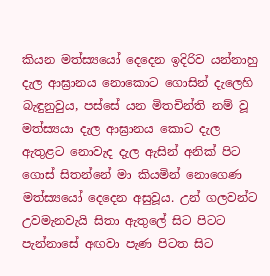කියන මත්ස්‍යයෝ දෙදෙන ඉදිරිව යන්නාහු දැල ආඝ්‍රානය නොකොට ගොසින් දැලෙහි බැඳුනුවුය, පස්සේ යන මිතචින්ති නම් වූ මත්ස්‍යයා දැල ආඝ්‍රානය කොට දැල ඇතුළට නොවැද දැල ඇසින් අනික් පිට ගොස් සිතන්නේ මා කියමින් නොගෙණ මත්ස්‍යයෝ දෙදෙන අසුවූය. උන් ගලවන්ට උවමැනවැයි සිතා ඇතුලේ සිට පිටට පැන්නාසේ අඟවා පැණ පිටත සිට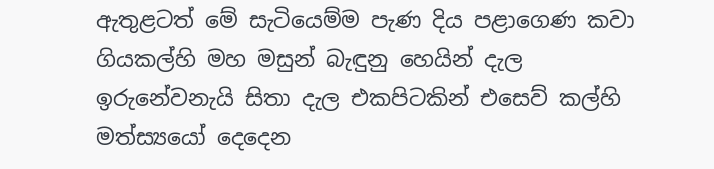ඇතුළටත් මේ සැටියෙම්ම පැණ දිය පළාගෙණ කවා ගියකල්හි මහ මසුන් බැඳුනු හෙයින් දැල ඉරුනේවනැයි සිතා දැල එකපිටකින් එසෙව් කල්හි මත්ස්‍යයෝ දෙදෙන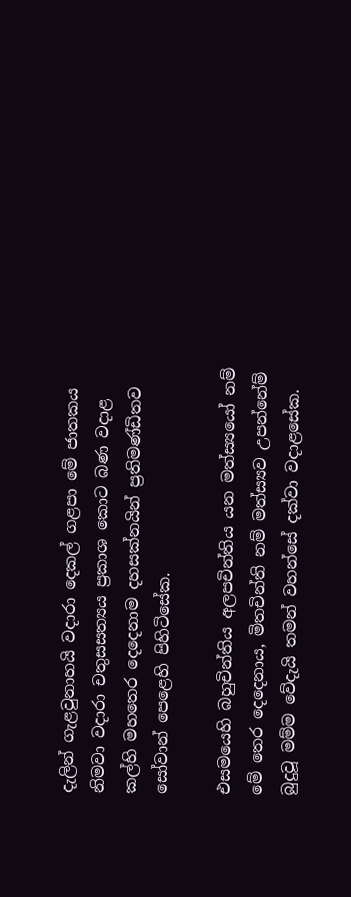දැලින් ගැළවුනාහයි වදාරා දෙකල් ගළපා මේ ජාතකය නිමවා වදාරා චතුසසත්‍යය ප්‍රකාශ කොට බණ වදාළ කල්හි මහතෙර දෙදෙනාම දහසක්නයින් ප්‍රතිමණ්ඩිතව සෝවාන් පෙළෙහි පිහිටිසේක.

එසමයෙහි බහුචින්තිය අලපචින්තිය යන මත්ස්‍යයෝ නම් මේ තෙර දෙදෙනාය, මිතචින්ති නම් මත්ස්‍යව උපන්නේම් බුදුවූ මම්ම වේදැයි තමන් වහන්සේ දක්වා වදාළසේක.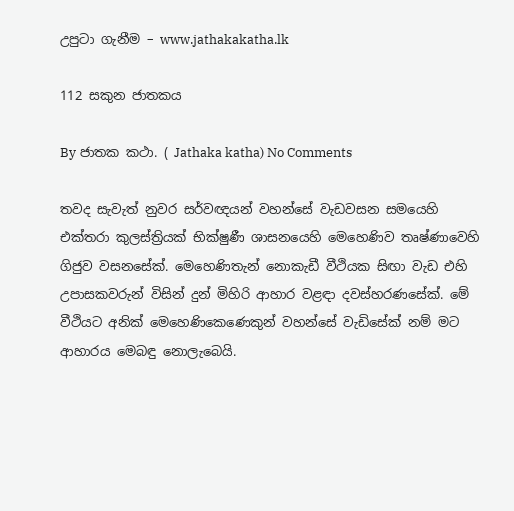උපුටා ගැනීම – www.jathakakatha.lk

112 සකුන ජාතකය

By ජාතක කථා. ( Jathaka katha) No Comments

තවද සැවැත් නුවර සර්වඥයන් වහන්සේ වැඩවසන සමයෙහි එක්තරා කුලස්ත්‍රියක් භික්ෂුණී ශාසනයෙහි මෙහෙණිව තෘෂ්ණාවෙහි ගිජුව වසනසේක්. මෙහෙණිතැන් නොකැඩී වීථියක සිඟා වැඩ එහි උපාසකවරුන් විසින් දුන් මිහිරි ආහාර වළඳා දවස්හරණසේක්. මේ වීථියට අනික් මෙහෙණිකෙණෙකුන් වහන්සේ වැඩිසේක් නම් මට ආහාරය මෙබඳු නොලැබෙයි.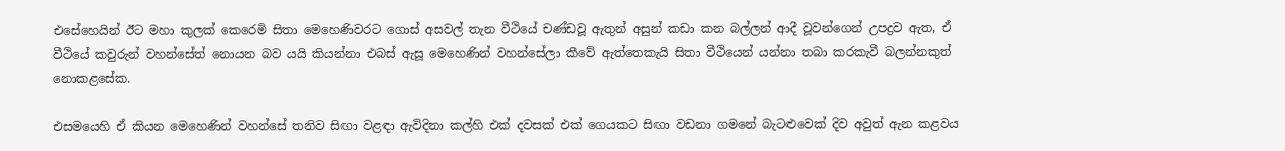එසේහෙයින් ඊට මහා කුලක් කෙරෙමි සිතා මෙහෙණිවරට ගොස් අසවල් තැන වීථියේ චණ්ඩවූ ඇතුන් අසුන් කඩා කන බල්ලන් ආදී වූවන්ගෙන් උපද්‍රව ඇත, ඒ වීථියේ කවුරුන් වහන්සේත් නොයන බව යයි කියන්නා එබස් ඇසූ මෙහෙණින් වහන්සේලා කීවේ ඇත්තෙකැයි සිතා වීථියෙන් යන්නා තබා කරකැවී බලන්නකුත් නොකළසේක.

එසමයෙහි ඒ කියන මෙහෙණින් වහන්සේ තනිව සිඟා වළඳා ඇවිදිනා කල්හි එක් දවසක් එක් ගෙයකට සිඟා වඩනා ගමනේ බැටළුවෙක් දිව අවුත් ඇන කළවය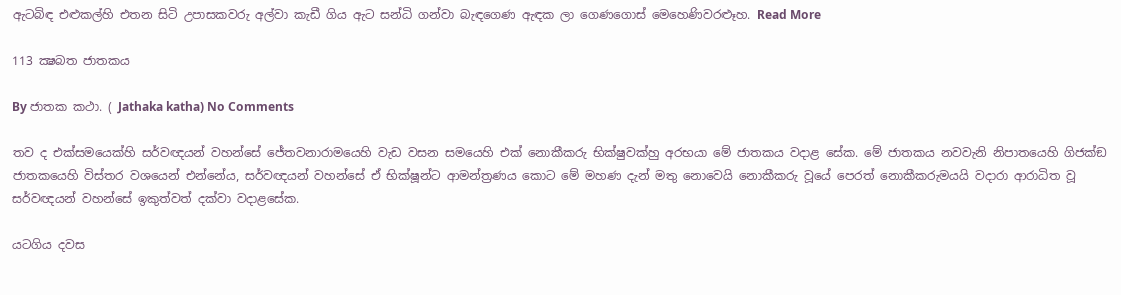ඇටබිඳ එළුකල්හි එතන සිටි උපාසකවරු අල්වා කැඩී ගිය ඇට සන්ධි ගන්වා බැඳගෙණ ඇඳක ලා ගෙණගොස් මෙහෙණිවරළූහ. Read More

113 ක්‍ෂබත ජාතකය

By ජාතක කථා. ( Jathaka katha) No Comments

තව ද එක්සමයෙක්හි සර්වඥයන් වහන්සේ ජේතවනාරාමයෙහි වැඩ වසන සමයෙහි එක් නොකීකරු භික්ෂුවක්හු අරභයා මේ ජාතකය වදාළ සේක. මේ ජාතකය නවවැනි නිපාතයෙහි ගිජක්‍ඞ ජාතකයෙහි විස්තර වශයෙන් එන්නේය, සර්වඥයන් වහන්සේ ඒ භික්ෂූන්ට ආමන්ත්‍රණය කොට මේ මහණ දැන් මතු නොවෙයි නොකීකරු වූයේ පෙරත් නොකීකරුමයයි වදාරා ආරාධිත වූ සර්වඥයන් වහන්සේ ඉකුත්වත් දක්වා වදාළසේක.

යටගිය දවස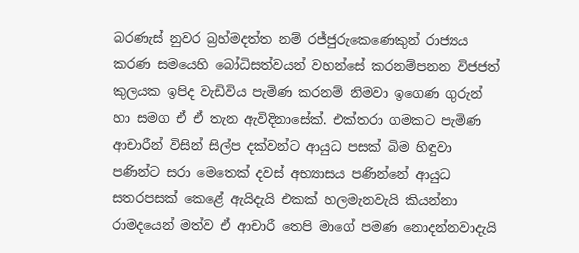බරණැස් නුවර බ්‍රහ්මදත්ත නම් රජ්ජුරුකෙණෙකුන් රාජ්‍යය කරණ සමයෙහි බෝධිසත්වයන් වහන්සේ කරනම්පනන විජජත් කුලයක ඉපිද වැඩිවිය පැමිණ කරනම් නිමවා ඉගෙණ ගුරුන් හා සමග ඒ ඒ තැන ඇවිදිනාසේක්. එක්තරා ගමකට පැමිණ ආචාරීන් විසින් සිල්ප දක්වන්ට ආයුධ පසක් බිම හිඳුවා පණින්ට සරා මෙතෙක් දවස් අභ්‍යාසය පණින්නේ ආයුධ සතරපසක් කෙළේ ඇයිදැයි එකක් හලමැනවැයි කියන්නා රාමදයෙන් මත්ව ඒ ආචාරී තෙපි මාගේ පමණ නොදන්නවාදැයි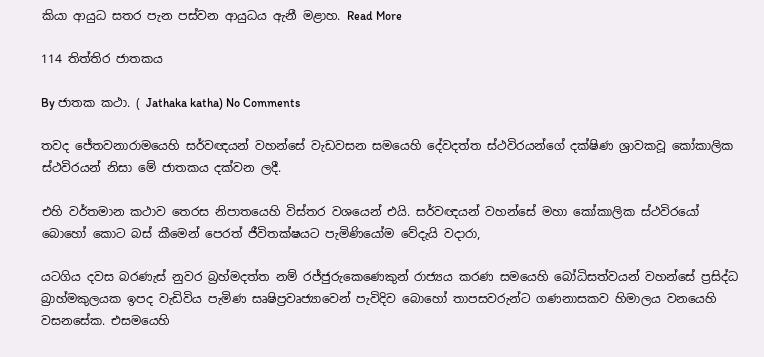කියා ආයුධ සතර පැන පස්වන ආයුධය ඇනී මළාහ. Read More

114 තිත්තිර ජාතකය

By ජාතක කථා. ( Jathaka katha) No Comments

තවද ජේතවනාරාමයෙහි සර්වඥයන් වහන්සේ වැඩවසන සමයෙහි දේවදත්ත ස්ථවිරයන්ගේ දක්ෂිණ ශ්‍රාවකවූ කෝකාලික ස්ථවිරයන් නිසා මේ ජාතකය දක්වන ලදී.

එහි වර්තමාන කථාව තෙරස නිපාතයෙහි විස්තර වශයෙන් එයි. සර්වඥයන් වහන්සේ මහා කෝකාලික ස්ථවිරයෝ බොහෝ කොට බස් කීමෙන් පෙරත් ජීවිතක්ෂයට පැමිණියෝම වේදැයි වදාරා,

යටගිය දවස බරණැස් නුවර බ්‍රහ්මදත්ත නම් රජ්ජුරුකෙණෙකුන් රාජ්‍යය කරණ සමයෙහි බෝධිසත්වයන් වහන්සේ ප්‍රසිද්ධ බ්‍රාහ්මකුලයක ඉපද වැඩිවිය පැමිණ සෘෂිප්‍රවෘජ්‍යාවෙන් පැවිදිව බොහෝ තාපසවරුන්ට ගණනාසකව හිමාලය වනයෙහි වසනසේක. එසමයෙහි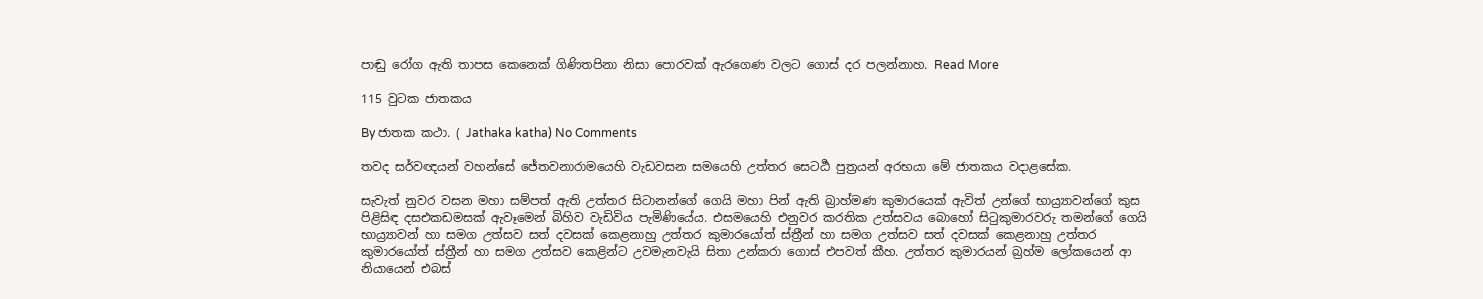පාඬු රෝග ඇති තාපස කෙනෙක් ගිණිතපිනා නිසා පොරවක් ඇරගෙණ වලට ගොස් දර පලන්නාහ. Read More

115 වුටක ජාතකය

By ජාතක කථා. ( Jathaka katha) No Comments

තවද සර්වඥයන් වහන්සේ ජේතවනාරාමයෙහි වැඩවසන සමයෙහි උත්තර සෙටර්‍ඨ පුත්‍රයන් අරභයා මේ ජාතකය වදාළසේක.

සැවැත් නුවර වසන මහා සම්පත් ඇති උත්තර සිටානන්ගේ ගෙයි මහා පින් ඇති බ්‍රාහ්මණ කුමාරයෙක් ඇවිත් උන්ගේ භාය්‍ර්‍යාවන්ගේ කුස පිළිසිඳ දසඑකඩමසක් ඇවෑමෙන් බිහිව වැඩිවිය පැමිණියේය. එසමයෙහි එනුවර කරතික උත්සවය බොහෝ සිටුකුමාරවරු තමන්ගේ ගෙයි භාය්‍ර්‍යාවන් හා සමග උත්සව සත් දවසක් කෙළනාහු උත්තර කුමාරයෝත් ස්ත්‍රීන් හා සමග උත්සව සත් දවසක් කෙළනාහු උත්තර කුමාරයෝත් ස්ත්‍රීන් හා සමග උත්සව කෙළින්ට උවමැනවැයි සිතා උන්කරා ගොස් එපවත් කීහ. උත්තර කුමාරයන් බ්‍රහ්ම ලෝකයෙන් ආ නියායෙන් එබස්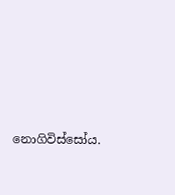නොගිවිස්සෝය.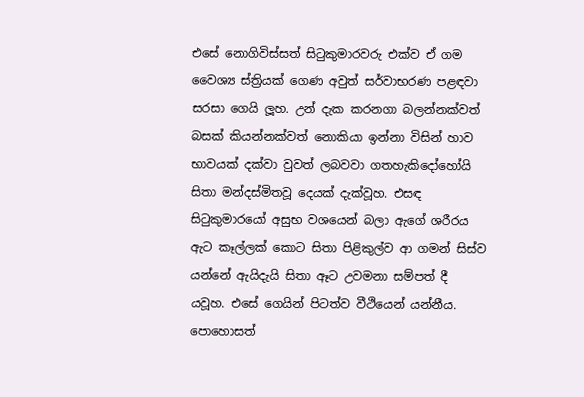එසේ නොගිවිස්සත් සිටුකුමාරවරු එක්ව ඒ ගම වෛශ්‍ය ස්ත්‍රියක් ගෙණ අවුත් සර්වාභරණ පළඳවා සරසා ගෙයි ලූහ. උන් දැක කරනගා බලන්නක්වත් බසක් කියන්නක්වත් නොකියා ඉන්නා විසින් හාව භාවයක් දක්වා වුවත් ලබවවා ගතහැකිදෝහෝයි සිතා මන්දස්මිතවූ දෙයක් දැක්වූහ. එසඳ සිටුකුමාරයෝ අසුභ වශයෙන් බලා ඇගේ ශරීරය ඇට කෑල්ලක් කොට සිතා පිළිකුල්ව ආ ගමන් සිස්ව යන්නේ ඇයිදැයි සිතා ඈට උවමනා සම්පත් දී යවූහ. එසේ ගෙයින් පිටත්ව වීථියෙන් යන්නීය. පොහොසත්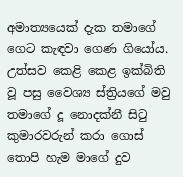අමාත්‍යයෙක් දැක තමාගේ ගෙට කැඳවා ගෙණ ගියෝය. උත්සව කෙළි කෙළ ඉක්බිති වූ පසු වෛශ්‍ය ස්ත්‍රියගේ මවු තමාගේ දූ නොදක්නී සිටු කුමාරවරුන් කරා ගොස් තොපි හැම මාගේ දුව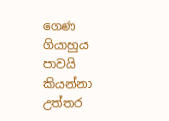ගෙණ ගියාහුය පාවයි කියන්නා උත්තර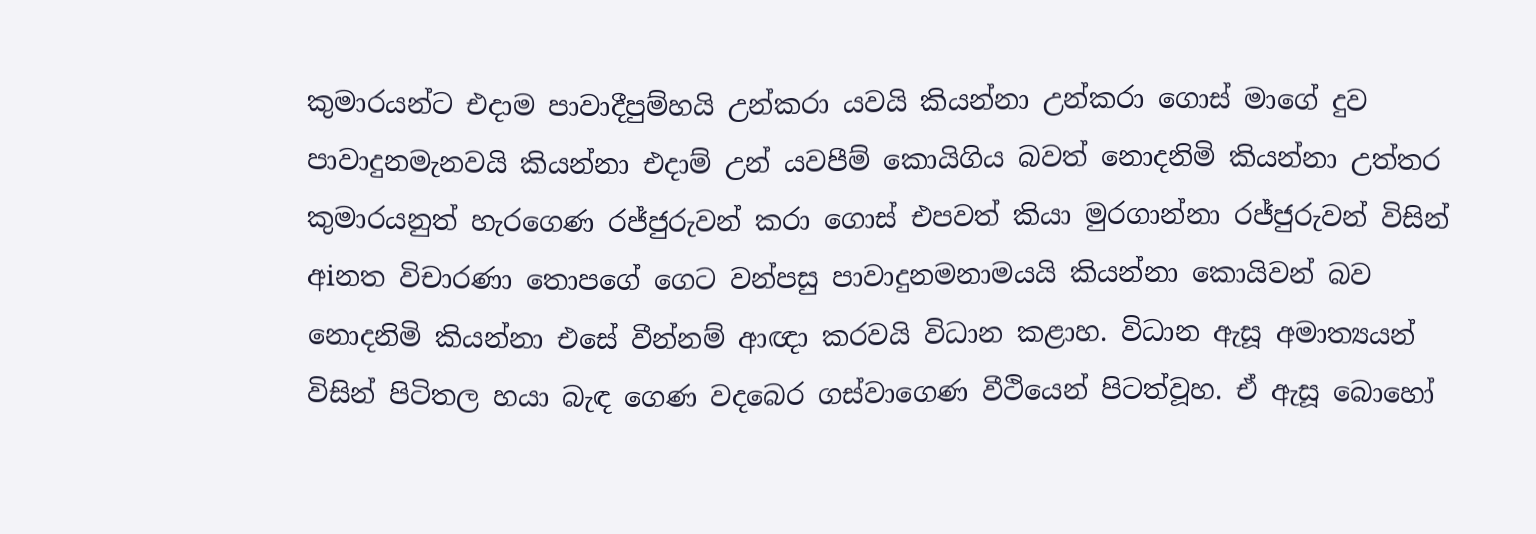කුමාරයන්ට එදාම පාවාදීපුම්හයි උන්කරා යවයි කියන්නා උන්කරා ගොස් මාගේ දුව පාවාදුනමැනවයි කියන්නා එදාම් උන් යවපීම් කොයිගිය බවත් නොදනිමි කියන්නා උත්තර කුමාරයනුත් හැරගෙණ රජ්ජුරුවන් කරා ගොස් එපවත් කියා මුරගාන්නා රජ්ජුරුවන් විසින් අiනත විචාරණා තොපගේ ගෙට වන්පසු පාවාදුනමනාමයයි කියන්නා කොයිවන් බව නොදනිමි කියන්නා එසේ වීන්නම් ආඥා කරවයි විධාන කළාහ. විධාන ඇසූ අමාත්‍යයන් විසින් පිටිතල හයා බැඳ ගෙණ වදබෙර ගස්වාගෙණ වීථියෙන් පිටත්වූහ. ඒ ඇසූ බොහෝ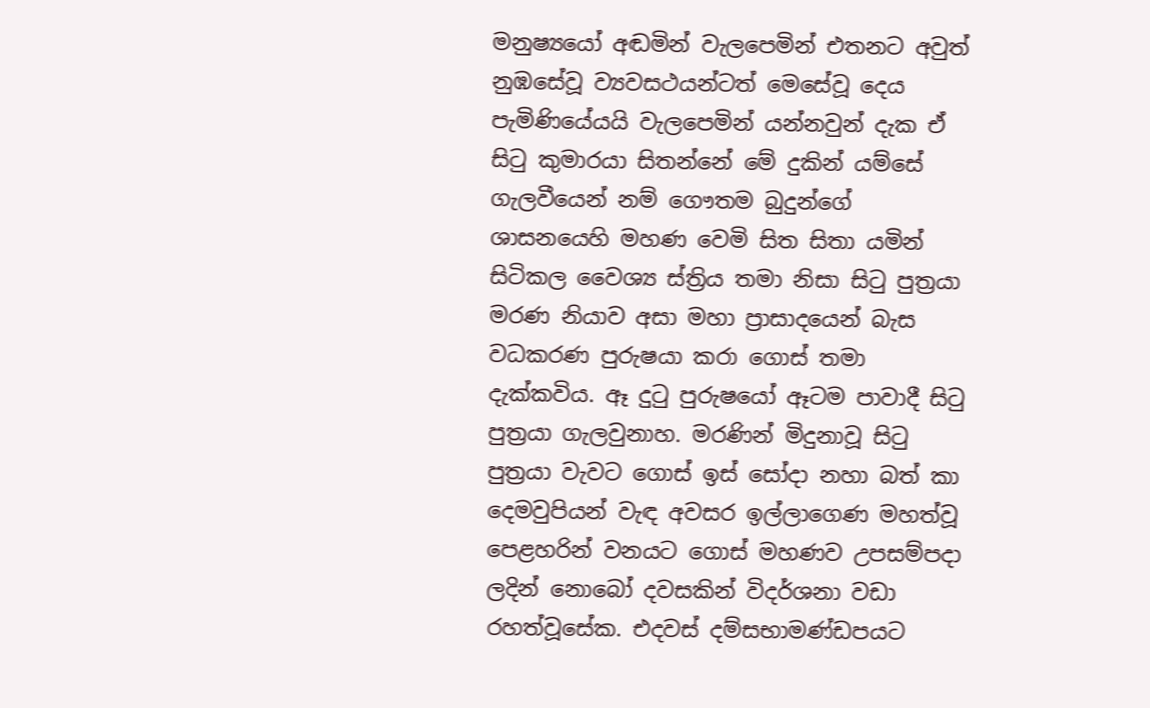මනුෂ්‍යයෝ අඬමින් වැලපෙමින් එතනට අවුත් නුඹසේවූ ව්‍යවසථයන්ටත් මෙසේවූ දෙය පැමිණියේයයි වැලපෙමින් යන්නවුන් දැක ඒ සිටු කුමාරයා සිතන්නේ මේ දුකින් යම්සේ ගැලවීයෙන් නම් ගෞතම බුදුන්ගේ ශාසනයෙහි මහණ වෙමි සිත සිතා යමින් සිටිකල වෛශ්‍ය ස්ත්‍රිය තමා නිසා සිටු පුත්‍රයා මරණ නියාව අසා මහා ප්‍රාසාදයෙන් බැස වධකරණ පුරුෂයා කරා ගොස් තමා දැක්කවිය. ඈ දුටු පුරුෂයෝ ඈටම පාවාදී සිටු පුත්‍රයා ගැලවුනාහ. මරණින් මිදුනාවූ සිටු පුත්‍රයා වැවට ගොස් ඉස් සෝදා නහා බත් කා දෙමවුපියන් වැඳ අවසර ඉල්ලාගෙණ මහත්වූ පෙළහරින් වනයට ගොස් මහණව උපසම්පදා ලදින් නොබෝ දවසකින් විදර්ශනා වඩා රහත්වූසේක. එදවස් දම්සභාමණ්ඩපයට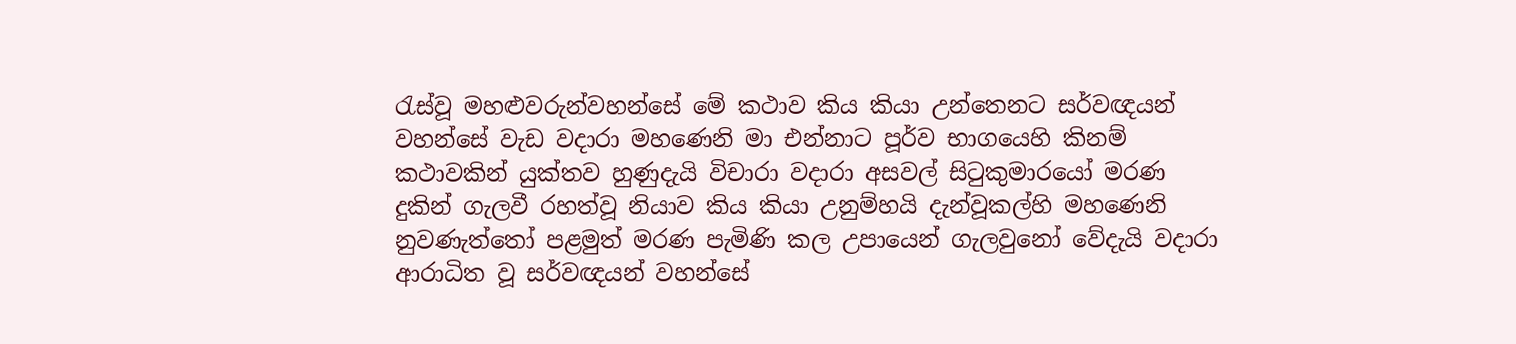රැස්වූ මහළුවරුන්වහන්සේ මේ කථාව කිය කියා උන්තෙනට සර්වඥයන් වහන්සේ වැඩ වදාරා මහණෙනි මා එන්නාට පූර්ව භාගයෙහි කිනම් කථාවකින් යුක්තව හුණුදැයි විචාරා වදාරා අසවල් සිටුකුමාරයෝ මරණ දුකින් ගැලවී රහත්වූ නියාව කිය කියා උනුම්හයි දැන්වූකල්හි මහණෙනි නුවණැත්තෝ පළමුත් මරණ පැමිණි කල උපායෙන් ගැලවුනෝ වේදැයි වදාරා ආරාධිත වූ සර්වඥයන් වහන්සේ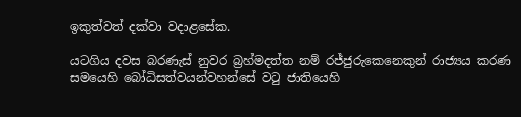ඉකුත්වත් දක්වා වදාළසේක.

යටගිය දවස බරණැස් නුවර බ්‍රහ්මදත්ත නම් රජ්ජුරුකෙනෙකුන් රාජ්‍යය කරණ සමයෙහි බෝධිසත්වයන්වහන්සේ වටු ජාතියෙහි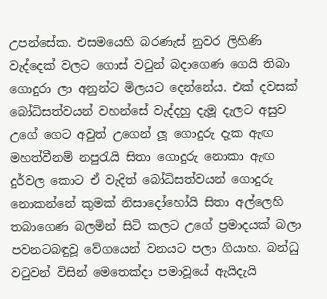උපන්සේක. එසමයෙහි බරණැස් නුවර ලිහිණි වැද්දෙක් වලට ගොස් වටුන් බදාගෙණ ගෙයි තිබා ගොදුරා ලා අනුන්ට මිලයට දෙන්නේය. එක් දවසක් බෝධිසත්වයන් වහන්සේ වැද්දහු දැමූ දැලට අසුව උගේ ගෙට අවුත් උගෙන් ලූ ගොදුරු දැක ඇඟ මහත්වීනම් නපුරැයි සිතා ගොදුරු නොකා ඇඟ දුර්වල කොට ඒ වැදිත් බෝධිසත්වයන් ගොදුරු නොකන්නේ කුමක් නිසාදෝහෝයි සිතා අල්ලෙහි තබාගෙණ බලමින් සිටි කලට උගේ ප්‍රමාදයක් බලා පවනටබඳුවූ වේගයෙන් වනයට පලා ගියාහ. බන්ධු වටුවන් විසින් මෙතෙක්දා පමාවූයේ ඇයිදැයි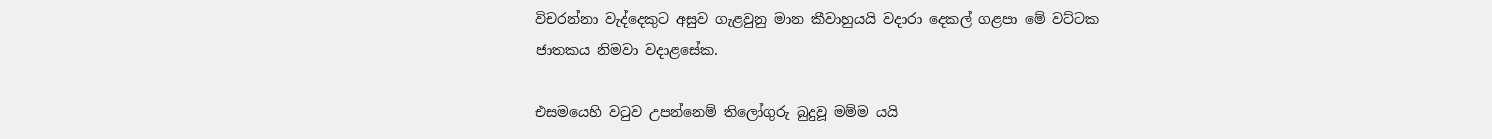විචරන්නා වැද්දෙකුට අසුව ගැළවුනු මාන කීවාහුයයි වදාරා දෙකල් ගළපා මේ වට්ටක ජාතකය නිමවා වදාළසේක.

එසමයෙහි වටුව උපන්නෙම් තිලෝගුරු බුදුවූ මම්ම යයි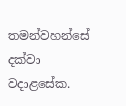තමන්වහන්සේ දක්වා වදාළසේක.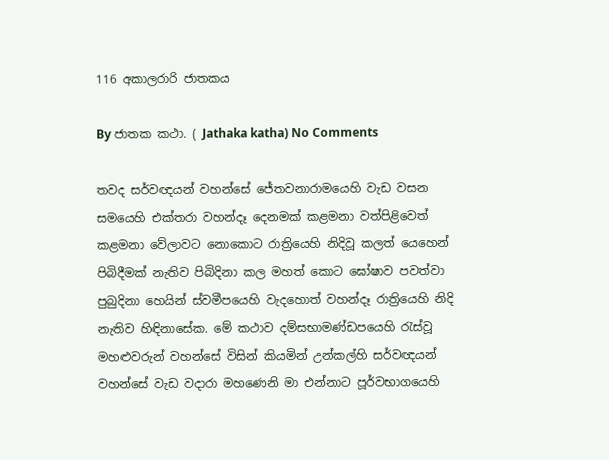116 අකාලරාරි ජාතකය

By ජාතක කථා. ( Jathaka katha) No Comments

තවද සර්වඥයන් වහන්සේ ජේතවනාරාමයෙහි වැඩ වසන සමයෙහි එක්තරා වහන්දෑ දෙනමක් කළමනා වත්පිළිවෙත් කළමනා වේලාවට නොකොට රාත්‍රියෙහි නිදිවූ කලත් යෙහෙන් පිබිදීමක් නැතිව පිබිදිනා කල මහත් කොට ඝෝෂාව පවත්වා පුබුදිනා හෙයින් ස්වමීපයෙහි වැදහොත් වහන්දෑ රාත්‍රියෙහි නිදි නැතිව හිඳිනාසේක. මේ කථාව දම්සභාමණ්ඩපයෙහි රැස්වූ මහළුවරුන් වහන්සේ විසින් කියමින් උන්කල්හි සර්වඥයන් වහන්සේ වැඩ වදාරා මහණෙනි මා එන්නාට පූර්වභාගයෙහි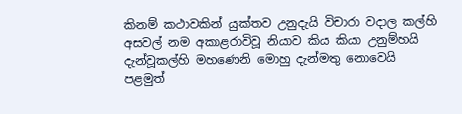කිනම් කථාවකින් යුක්තව උනුදැයි විචාරා වදාල කල්හි අසවල් නම අකාළරාවිවූ නියාව කිය කියා උනුම්හයි දැන්වූකල්හි මහණෙනි මොහු දැන්මතු නොවෙයි පළමුත්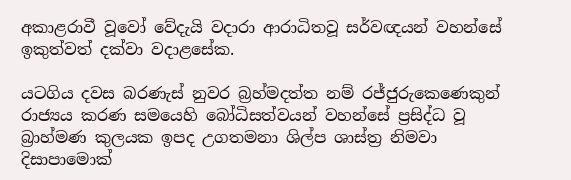අකාළරාවී වූවෝ වේදැයි වදාරා ආරාධිතවූ සර්වඥයන් වහන්සේ ඉකුත්වත් දක්වා වදාළසේක.

යටගිය දවස බරණැස් නුවර බ්‍රහ්මදත්ත නම් රජ්ජුරුකෙණෙකුන් රාජ්‍යය කරණ සමයෙහි බෝධිසත්වයන් වහන්සේ ප්‍රසිද්ධ වූ බ්‍රාහ්මණ කුලයක ඉපද උගතමනා ශිල්ප ශාස්ත්‍ර නිමවා දිසාපාමොක්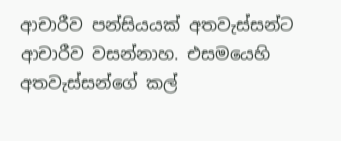ආචාරීව පන්සියයක් අතවැස්සන්ට ආචාරීව වසන්නාහ. එසමයෙහි අතවැස්සන්ගේ කල්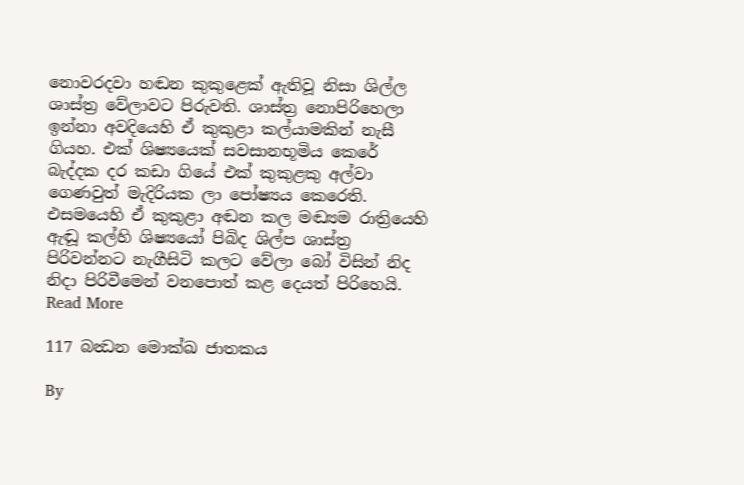නොවරදවා හඬන කුකුළෙක් ඇතිවූ නිසා ශිල්ල ශාස්ත්‍ර වේලාවට පිරුවති. ශාස්ත්‍ර නොපිරිහෙලා ඉන්නා අවදියෙහි ඒ කුකුළා කල්යාමකින් නැසී ගියහ. එක් ශිෂ්‍යයෙක් සවසානභූමිය කෙරේ බැද්දක දර කඩා ගියේ එක් කුකුළකු අල්වා ගෙණවුත් මැදිරියක ලා පෝෂ්‍යය කෙරෙති. එසමයෙහි ඒ කුකුළා අඬන කල මඬ්‍යම රාත්‍රියෙහි ඇඬූ කල්හි ශිෂ්‍යයෝ පිබිද ශිල්ප ශාස්ත්‍ර පිරිවන්නට නැගීසිටි කලට වේලා බෝ විසින් නිද නිදා පිරිවීමෙන් වනපොත් කළ දෙයත් පිරිහෙයි. Read More

117 බන්‍ධන මොක්ඛ ජාතකය

By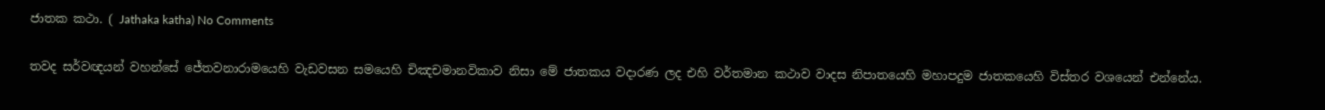ජාතක කථා. ( Jathaka katha) No Comments

තවද සර්වඥයන් වහන්සේ ජේතවනාරාමයෙහි වැඩවසන සමයෙහි චිඤචමානවිකාව නිසා මේ ජාතකය වදාරණ ලද එහි වර්තමාන කථාව වාදස නිපාතයෙහි මහාපදුම ජාතකයෙහි විස්තර වශයෙන් එන්නේය.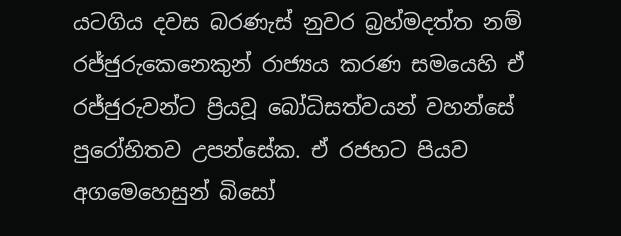යටගිය දවස බරණැස් නුවර බ්‍රහ්මදත්ත නම් රජ්ජුරුකෙනෙකුන් රාජ්‍යය කරණ සමයෙහි ඒ රජ්ජුරුවන්ට ප්‍රියවූ බෝධිසත්වයන් වහන්සේ පුරෝහිතව උපන්සේක. ඒ රජහට පියව අගමෙහෙසුන් බිසෝ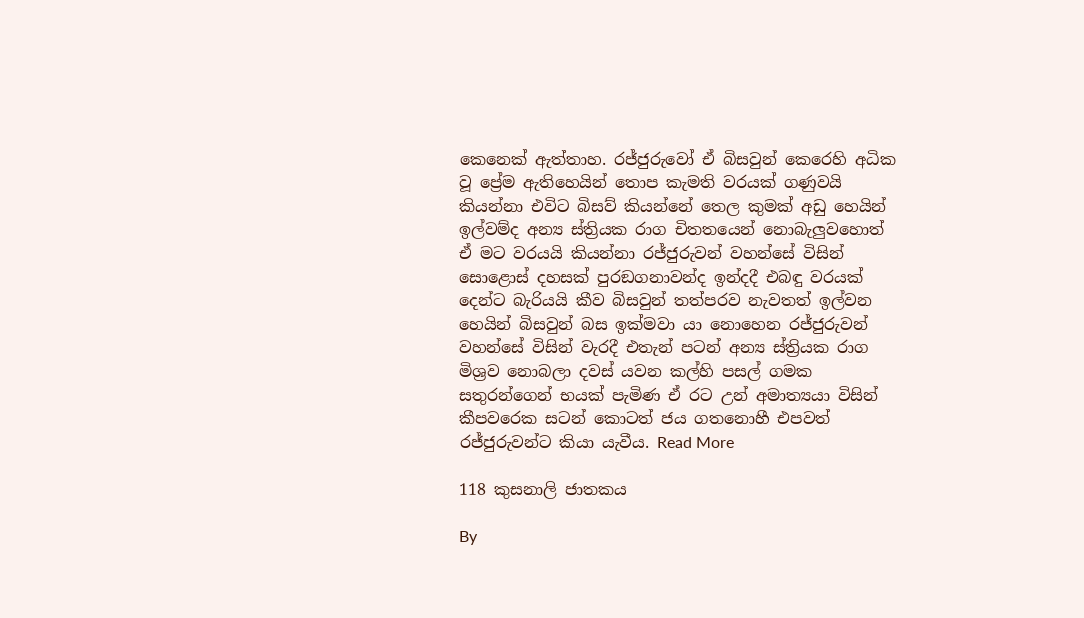කෙනෙක් ඇත්තාහ. රජ්ජුරුවෝ ඒ බිසවුන් කෙරෙහි අධික වූ ප්‍රේම ඇතිහෙයින් තොප කැමති වරයක් ගණුවයි කියන්නා එවිට බිසව් කියන්නේ තෙල කුමක් අඩු හෙයින් ඉල්වම්ද අන්‍ය ස්ත්‍රියක රාග චිතතයෙන් නොබැලුවහොත් ඒ මට වරයයි කියන්නා රජ්ජුරුවන් වහන්සේ විසින් සොළොස් දහසක් පුරඞගනාවන්ද ඉන්දදී එබඳු වරයක් දෙන්ට බැරියයි කීව බිසවුන් තත්පරව නැවතත් ඉල්වන හෙයින් බිසවුන් බස ඉක්මවා යා නොහෙන රජ්ජුරුවන් වහන්සේ විසින් වැරදී එතැන් පටන් අන්‍ය ස්ත්‍රියක රාග මිශ්‍රව නොබලා දවස් යවන කල්හි පසල් ගමක සතුරන්ගෙන් භයක් පැමිණ ඒ රට උන් අමාත්‍යයා විසින් කීපවරෙක සටන් කොටත් ජය ගතනොහී එපවත් රජ්ජුරුවන්ට කියා යැවීය. Read More

118 කුසනාලි ජාතකය

By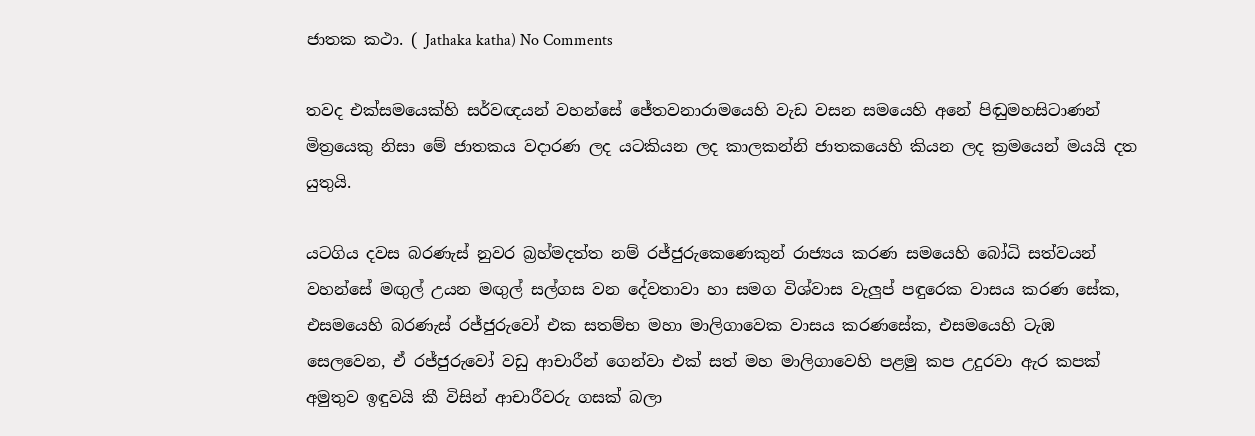ජාතක කථා. ( Jathaka katha) No Comments

තවද එක්සමයෙක්හි සර්වඥයන් වහන්සේ ජේතවනාරාමයෙහි වැඩ වසන සමයෙහි අනේ පිඬුමහසිටාණන් මිත්‍රයෙකු නිසා මේ ජාතකය වදාරණ ලද යටකියන ලද කාලකන්නි ජාතකයෙහි කියන ලද ක්‍රමයෙන් මයයි දත යුතුයි.

යටගිය දවස බරණැස් නුවර බ්‍රහ්මදත්ත නම් රජ්ජුරුකෙණෙකුන් රාජ්‍යය කරණ සමයෙහි බෝධි සත්වයන් වහන්සේ මඟුල් උයන මඟුල් සල්ගස වන දේවතාවා හා සමග විශ්වාස වැලුප් පඳුරෙක වාසය කරණ සේක, එසමයෙහි බරණැස් රජ්ජුරුවෝ එක සතම්භ මහා මාලිගාවෙක වාසය කරණසේක, එසමයෙහි ටැඹ සෙලවෙන, ඒ රජ්ජුරුවෝ වඩු ආචාරීන් ගෙන්වා එක් සත් මහ මාලිගාවෙහි පළමු කප උදුරවා ඇර කපක් අමුතුව ඉඳුවයි කී විසින් ආචාරීවරු ගසක් බලා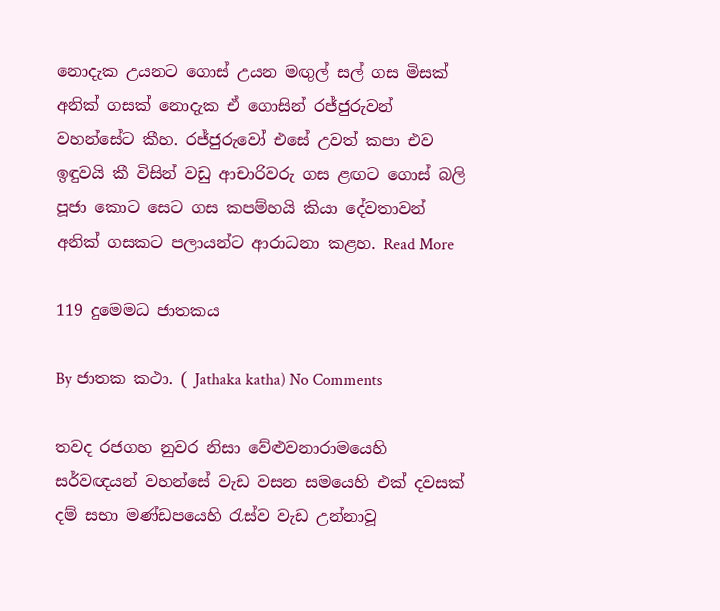නොදැක උයනට ගොස් උයන මඟුල් සල් ගස මිසක් අනික් ගසක් නොදැක ඒ ගොසින් රජ්ජුරුවන් වහන්සේට කීහ. රජ්ජුරුවෝ එසේ උවත් කපා එව ඉඳුවයි කී විසින් වඩු ආචාරිවරු ගස ළඟට ගොස් බලි පූජා කොට සෙට ගස කපම්හයි කියා දේවතාවන් අනික් ගසකට පලායන්ට ආරාධනා කළහ. Read More

119 දුමෙමධ ජාතකය

By ජාතක කථා. ( Jathaka katha) No Comments

තවද රජගහ නුවර නිසා වේළුවනාරාමයෙහි සර්වඥයන් වහන්සේ වැඩ වසන සමයෙහි එක් දවසක් දම් සභා මණ්ඩපයෙහි රැස්ව වැඩ උන්නාවූ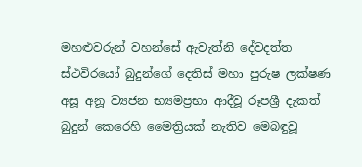මහළුවරුන් වහන්සේ ඇවැත්නි දේවදත්ත ස්ථවිරයෝ බුදුන්ගේ දෙතිස් මහා පුරුෂ ලක්ෂණ අසූ අනූ ව්‍යජන භ්‍යමප්‍රභා ආදීවූ රූපශ්‍රී දැකත් බුදුන් කෙරෙහි මෛත්‍රියක් නැතිව මෙබඳුවූ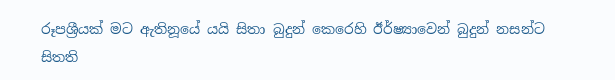රූපශ්‍රීයක් මට ඇතිනූයේ යයි සිතා බුදුන් කෙරෙහි ඊර්ෂ්‍යාවෙන් බුදුන් නසන්ට සිතති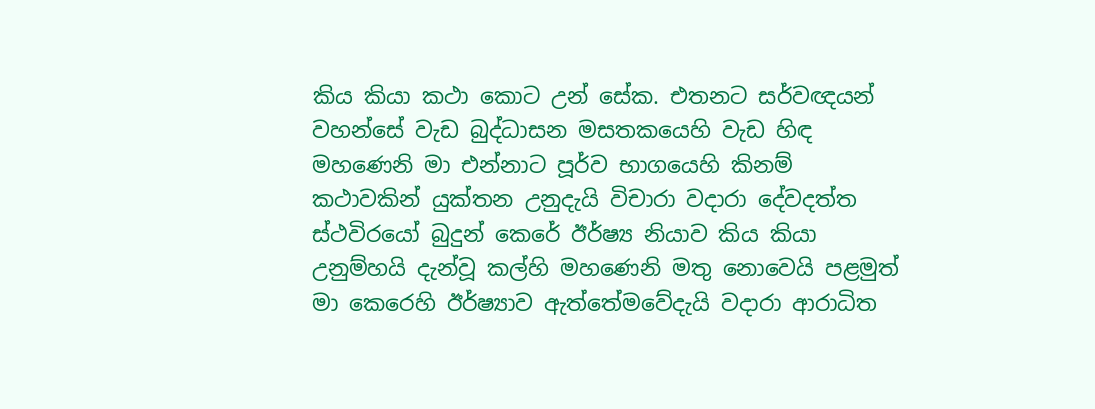කිය කියා කථා කොට උන් සේක. එතනට සර්වඥයන් වහන්සේ වැඩ බුද්ධාසන මසතකයෙහි වැඩ හිඳ මහණෙනි මා එන්නාට පූර්ව භාගයෙහි කිනම් කථාවකින් යුක්තන උනුදැයි විචාරා වදාරා දේවදත්ත ස්ථවිරයෝ බුදුන් කෙරේ ඊර්ෂ්‍ය නියාව කිය කියා උනුම්හයි දැන්වූ කල්හි මහණෙනි මතු නොවෙයි පළමුත් මා කෙරෙහි ඊර්ෂ්‍යාව ඇත්තේමවේදැයි වදාරා ආරාධිත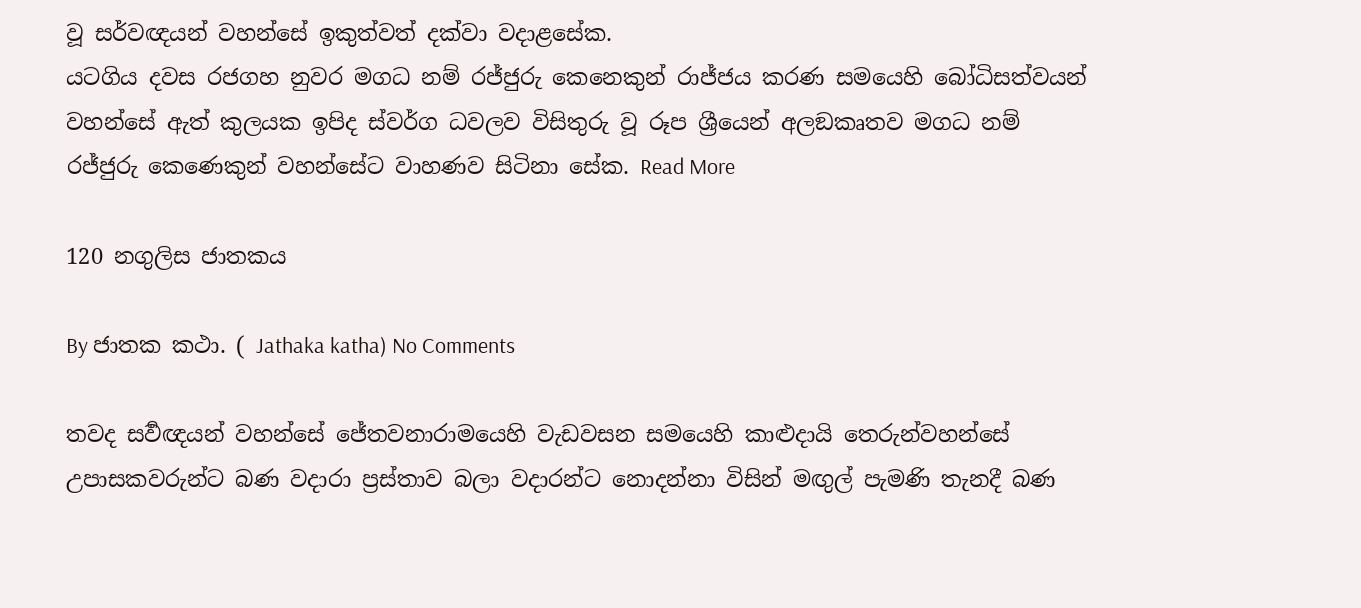වූ සර්වඥයන් වහන්සේ ඉකුත්වත් දක්වා වදාළසේක.
යටගිය දවස රජගහ නුවර මගධ නම් රජ්ජුරු කෙනෙකුන් රාජ්ජය කරණ සමයෙහි බෝධිසත්වයන් වහන්සේ ඇත් කුලයක ඉපිද ස්වර්ග ධවලව විසිතුරු වූ රූප ශ්‍රීයෙන් අලඞකෘතව මගධ නම් රජ්ජුරු කෙණෙකුන් වහන්සේට වාහණව සිටිනා සේක. Read More

120 නගුලිස ජාතකය

By ජාතක කථා. ( Jathaka katha) No Comments

තවද සර්‍වඥයන් වහන්සේ ජේතවනාරාමයෙහි වැඩවසන සමයෙහි කාළුදායි තෙරුන්වහන්සේ උපාසකවරුන්ට බණ වදාරා ප්‍රස්තාව බලා වදාරන්ට නොදන්නා විසින් මඟුල් පැමණි තැනදී බණ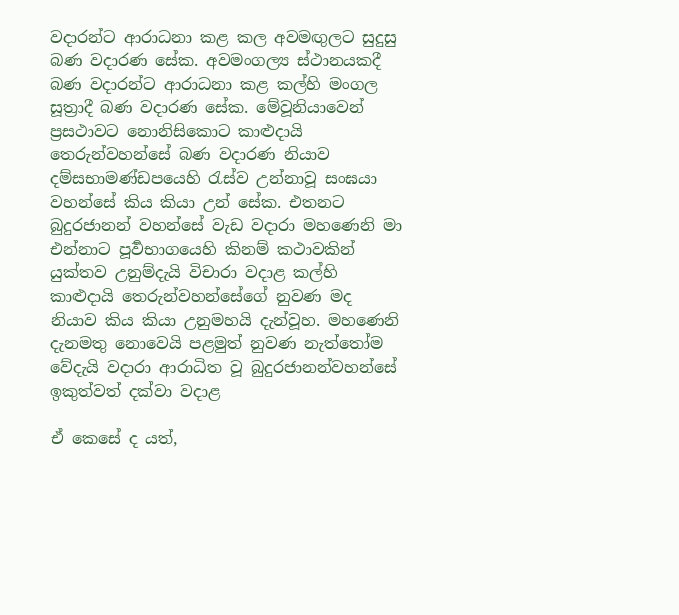වදාරන්ට ආරාධනා කළ කල අවමඟුලට සුදුසු බණ වදාරණ සේක. අවමංගල්‍ය ස්ථානයකදී බණ වදාරන්ට ආරාධනා කළ කල්හි මංගල සූත්‍රාදී බණ වදාරණ සේක. මේවූනියාවෙන් ප්‍රසථාවට නොනිසිකොට කාළුදායි තෙරුන්වහන්සේ බණ වදාරණ නියාව දම්සභාමණ්ඩපයෙහි රැස්ව උන්නාවූ සංඝයා වහන්සේ කිය කියා උන් සේක. එතනට බුදුරජානන් වහන්සේ වැඩ වදාරා මහණෙනි මා එන්නාට පූර්‍වභාගයෙහි කිනම් කථාවකින් යුක්තව උනුම්දැයි විචාරා වදාළ කල්හි කාළුදායි තෙරුන්වහන්සේගේ නුවණ මද නියාව කිය කියා උනුමහයි දැන්වූහ. මහණෙනි දැනමතු නොවෙයි පළමුත් නුවණ නැත්තෝම වේදැයි වදාරා ආරාධිත වූ බුදුරජානන්වහන්සේ ඉකුත්වත් දක්වා වදාළ

ඒ කෙසේ ද යත්,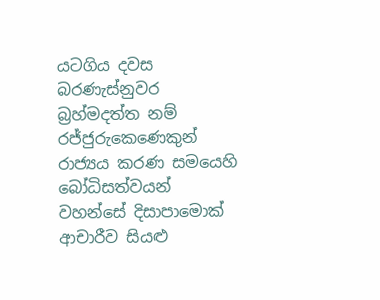යටගිය දවස බරණැස්නුවර බ්‍රහ්මදත්ත නම් රජ්ජුරුකෙණෙකුන් රාජ්‍යය කරණ සමයෙහි බෝධිසත්වයන් වහන්සේ දිසාපාමොක් ආචාරීව සියළු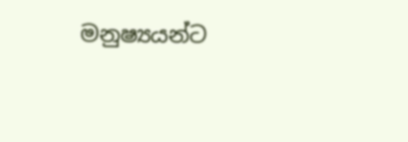මනුෂ්‍යයන්ට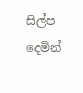සිල්ප දෙමින්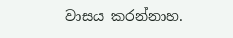වාසය කරන්නාහ.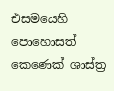එසමයෙහි පොහොසත් කෙණෙක් ශාස්ත්‍ර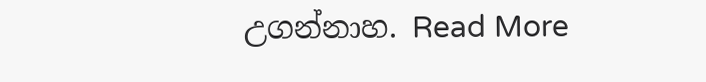උගන්නාහ. Read More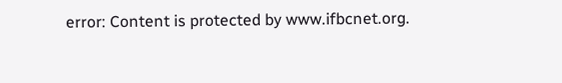error: Content is protected by www.ifbcnet.org.